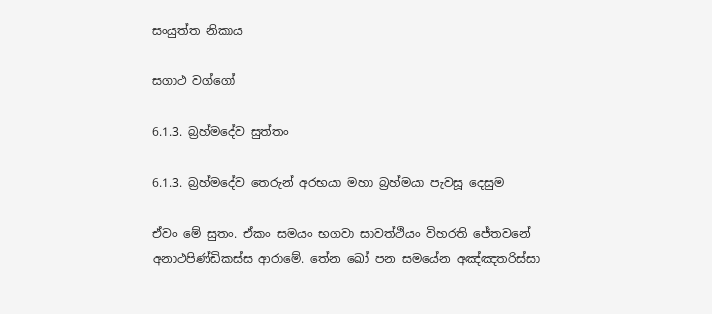සංයුත්ත නිකාය

සගාථ වග්ගෝ

6.1.3. බ්‍රහ්මදේව සුත්තං

6.1.3. බ්‍රහ්මදේව තෙරුන් අරභයා මහා බ්‍රහ්මයා පැවසූ දෙසුම

ඒවං මේ සුතං. ඒකං සමයං භගවා සාවත්‌ථියං විහරති ජේතවනේ අනාථපිණ්‌ඩිකස්‌ස ආරාමේ. තේන ඛෝ පන සමයේන අඤ්‌ඤතරිස්‌සා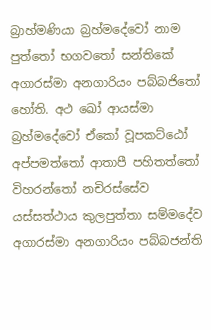බ්‍රාහ්‌මණියා බ්‍රහ්‌මදේවෝ නාම පුත්‌තෝ භගවතෝ සන්තිකේ අගාරස්‌මා අනගාරියං පබ්බජිතෝ හෝති. අථ ඛෝ ආයස්‌මා බ්‍රහ්‌මදේවෝ ඒකෝ වූපකට්‌ඨෝ අප්පමත්තෝ ආතාපී පහිතත්තෝ විහරන්තෝ නචිරස්‌සේව යස්‌සත්‌ථාය කුලපුත්‌තා සම්මදේව අගාරස්‌මා අනගාරියං පබ්‌බජන්‌ති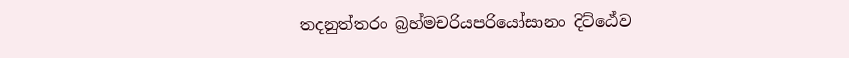තදනුත්‌තරං බ්‍රහ්‌මචරියපරියෝසානං දිට්‌ඨේව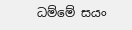ධම්‌මේ සයං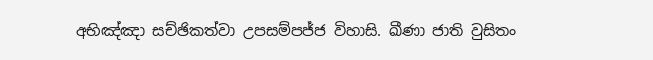අභිඤ්‌ඤා සච්‌ඡිකත්‌වා උපසම්‌පජ්‌ජ විහාසි. ඛීණා ජාති වුසිතං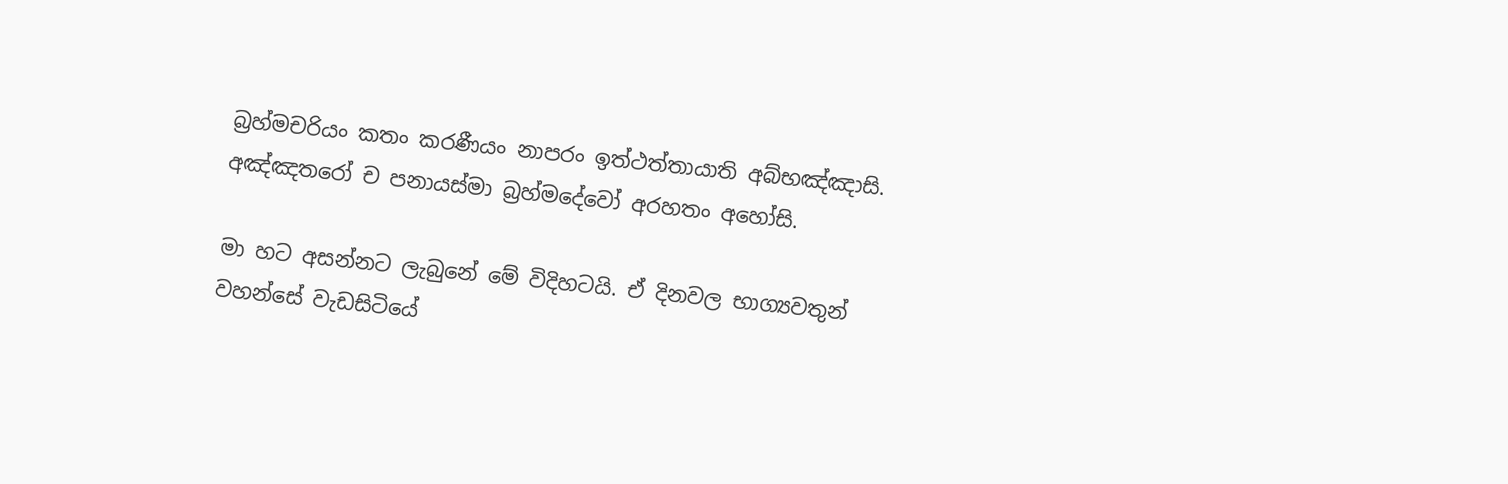බ්‍රහ්‌මචරියං කතං කරණීයං නාපරං ඉත්‌ථත්‌තායාති අබ්‌භඤ්‌ඤාසි. අඤ්‌ඤතරෝ ච පනායස්‌මා බ්‍රහ්‌මදේවෝ අරහතං අහෝසි.

මා හට අසන්නට ලැබුනේ මේ විදිහටයි. ඒ දිනවල භාග්‍යවතුන් වහන්සේ වැඩසිටියේ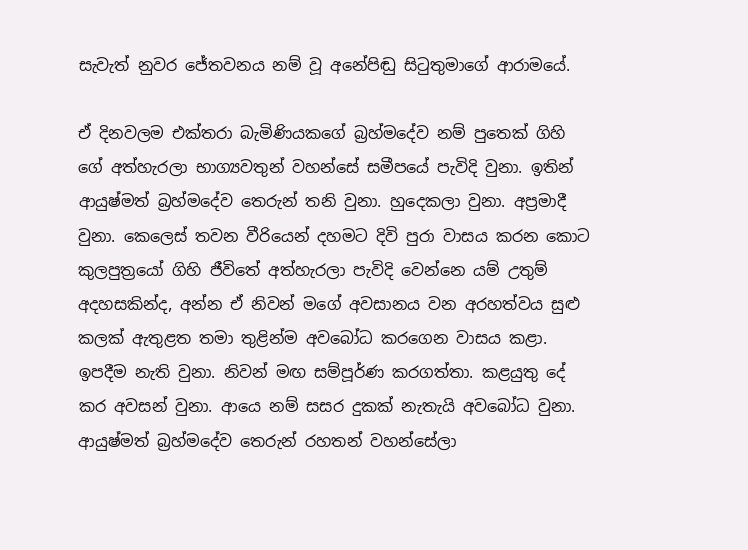සැවැත් නුවර ජේතවනය නම් වූ අනේපිඬු සිටුතුමාගේ ආරාමයේ.

ඒ දිනවලම එක්තරා බැමිණියකගේ බ්‍රහ්මදේව නම් පුතෙක් ගිහි ගේ අත්හැරලා භාග්‍යවතුන් වහන්සේ සමීපයේ පැවිදි වුනා. ඉතින් ආයුෂ්මත් බ්‍රහ්මදේව තෙරුන් තනි වුනා. හුදෙකලා වුනා. අප්‍රමාදී වුනා. කෙලෙස් තවන වීරියෙන් දහමට දිවි පුරා වාසය කරන කොට කුලපුත්‍රයෝ ගිහි ජීවිතේ අත්හැරලා පැවිදි වෙන්නෙ යම් උතුම් අදහසකින්ද, අන්න ඒ නිවන් මගේ අවසානය වන අරහත්වය සුළු කලක් ඇතුළත තමා තුළින්ම අවබෝධ කරගෙන වාසය කළා. ඉපදීම නැති වුනා. නිවන් මඟ සම්පූර්ණ කරගත්තා. කළයුතු දේ කර අවසන් වුනා. ආයෙ නම් සසර දුකක් නැතැයි අවබෝධ වුනා. ආයුෂ්මත් බ්‍රහ්මදේව තෙරුන් රහතන් වහන්සේලා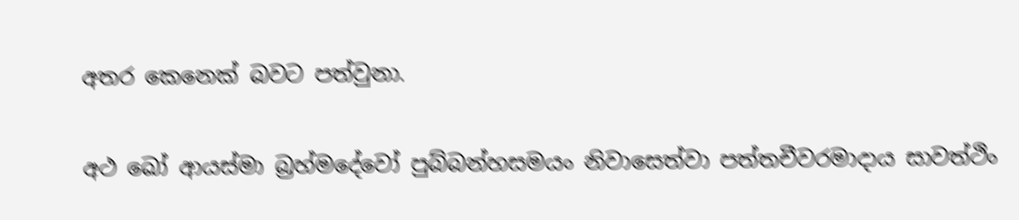අතර කෙනෙක් බවට පත්වුනා.

අථ ඛෝ ආයස්‌මා බ්‍රහ්‌මදේවෝ පුබ්බන්හසමයං නිවාසෙත්‌වා පත්‌තචීවරමාදාය සාවත්‌ථිං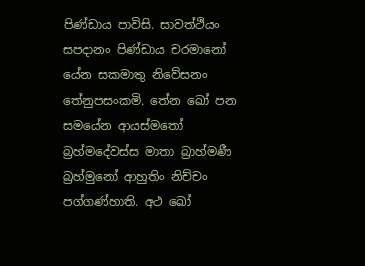පිණ්‌ඩාය පාවිසි. සාවත්‌ථියං සපදානං පිණ්‌ඩාය චරමානෝ යේන සකමාතු නිවේසනං තේනුපසංකමි. තේන ඛෝ පන සමයේන ආයස්මතෝ බ්‍රහ්‌මදේවස්‌ස මාතා බ්‍රාහ්‌මණී බ්‍රහ්‌මුනෝ ආහුතිං නිච්‌චං පග්‌ගණ්‌හාති. අථ ඛෝ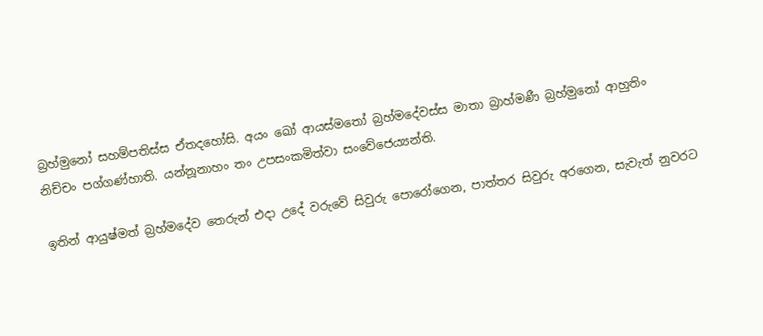බ්‍රහ්‌මුනෝ සහම්‌පතිස්‌ස ඒතදහෝසි. අයං ඛෝ ආයස්මතෝ බ්‍රහ්‌මදේවස්‌ස මාතා බ්‍රාහ්‌මණී බ්‍රහ්‌මුනෝ ආහුතිං නිච්‌චං පග්‌ගණ්‌හාති. යන්නූනාහං තං උපසංකමිත්‌වා සංවේජෙය්‍යන්‌ති.

ඉතින් ආයුෂ්මත් බ්‍රහ්මදේව තෙරුන් එදා උදේ වරුවේ සිවුරු පොරෝගෙන, පාත්තර සිවුරු අරගෙන, සැවැත් නුවරට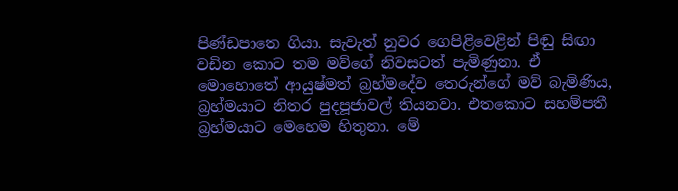පිණ්ඩපාතෙ ගියා. සැවැත් නුවර ගෙපිළිවෙළින් පිඬු සිඟා වඩින කොට තම මව්ගේ නිවසටත් පැමිණුනා. ඒ මොහොතේ ආයුෂ්මත් බ්‍රහ්මදේව තෙරුන්ගේ මව් බැමිණිය, බ්‍රහ්මයාට නිතර පුදපූජාවල් තියනවා. එතකොට සහම්පතී බ්‍රහ්මයාට මෙහෙම හිතුනා. මේ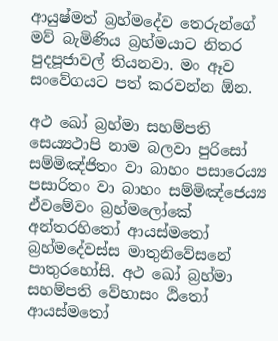ආයුෂ්මත් බ්‍රහ්මදේව තෙරුන්ගේ මව් බැමිණිය බ්‍රහ්මයාට නිතර පුදපූජාවල් තියනවා. මං ඈව සංවේගයට පත් කරවන්න ඕන.

අථ ඛෝ බ්‍රහ්‌මා සහම්‌පති සෙය්‍යථාපි නාම බලවා පුරිසෝ සම්මිඤ්‌ජිතං වා බාහං පසාරෙය්‍ය පසාරිතං වා බාහං සම්මිඤ්‌ජෙය්‍ය ඒවමේවං බ්‍රහ්‌මලෝකේ අන්‌තරහිතෝ ආයස්මතෝ බ්‍රහ්‌මදේවස්‌ස මාතුනිවේසනේ පාතුරහෝසි. අථ ඛෝ බ්‍රහ්‌මා සහම්‌පති වේහාසං ඨිතෝ ආයස්මතෝ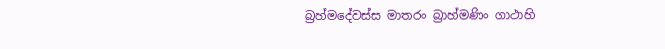බ්‍රහ්‌මදේවස්‌ස මාතරං බ්‍රාහ්‌මණිං ගාථාහි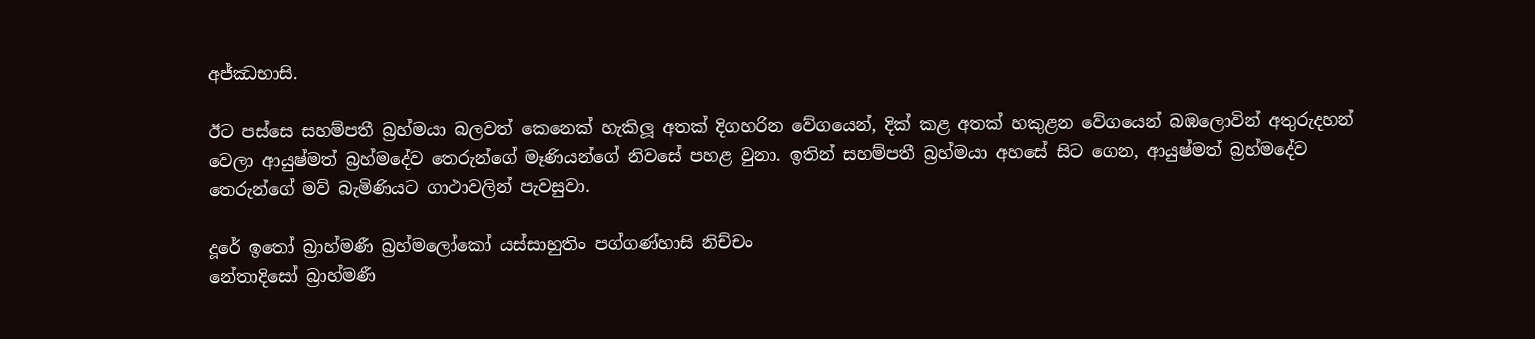අජ්‌ඣභාසි.

ඊට පස්සෙ සහම්පතී බ්‍රහ්මයා බලවත් කෙනෙක් හැකිලූ අතක් දිගහරින වේගයෙන්, දික් කළ අතක් හකුළන වේගයෙන් බඹලොවින් අතුරුදහන් වෙලා ආයුෂ්මත් බ්‍රහ්මදේව තෙරුන්ගේ මෑණියන්ගේ නිවසේ පහළ වුනා. ඉතින් සහම්පතී බ්‍රහ්මයා අහසේ සිට ගෙන, ආයුෂ්මත් බ්‍රහ්මදේව තෙරුන්ගේ මව් බැමිණියට ගාථාවලින් පැවසුවා.

දූරේ ඉතෝ බ්‍රාහ්‌මණී බ්‍රහ්‌මලෝකෝ යස්‌සාහුතිං පග්‌ගණ්‌හාසි නිච්‌චං
නේතාදිසෝ බ්‍රාහ්‌මණී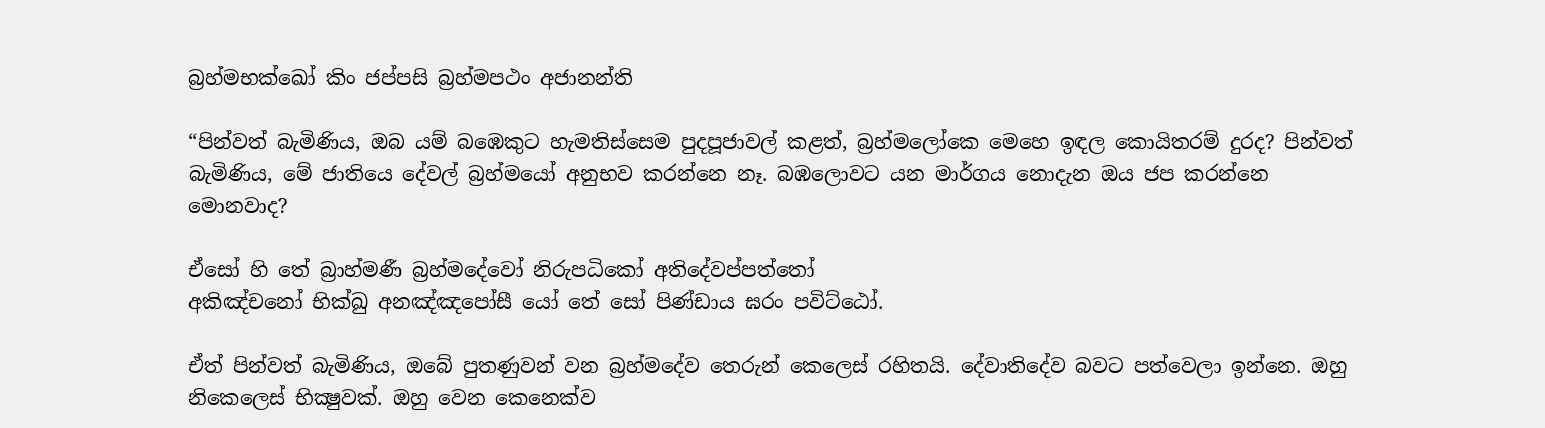බ්‍රහ්‌මභක්‌ඛෝ කිං ජප්‌පසි බ්‍රහ්‌මපථං අජානන්ති

“පින්වත් බැමිණිය, ඔබ යම් බඹෙකුට හැමතිස්සෙම පුදපූජාවල් කළත්, බ්‍රහ්මලෝකෙ මෙහෙ ඉඳල කොයිතරම් දුරද? පින්වත් බැමිණිය, මේ ජාතියෙ දේවල් බ්‍රහ්මයෝ අනුභව කරන්නෙ නෑ. බඹලොවට යන මාර්ගය නොදැන ඔය ජප කරන්නෙ මොනවාද?

ඒසෝ හි තේ බ්‍රාහ්‌මණී බ්‍රහ්‌මදේවෝ නිරුපධිකෝ අතිදේවප්පත්‌තෝ
අකිඤ්‌චනෝ භික්‌ඛු අනඤ්‌ඤපෝසී යෝ තේ සෝ පිණ්‌ඩාය ඝරං පවිට්‌ඨෝ.

ඒත් පින්වත් බැමිණිය, ඔබේ පුතණුවන් වන බ්‍රහ්මදේව තෙරුන් කෙලෙස් රහිතයි. දේවාතිදේව බවට පත්වෙලා ඉන්නෙ. ඔහු නිකෙලෙස් භික්‍ෂුවක්. ඔහු වෙන කෙනෙක්ව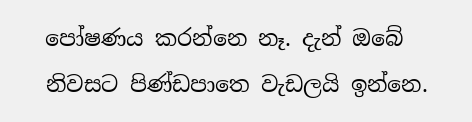පෝෂණය කරන්නෙ නෑ. දැන් ඔබේ නිවසට පිණ්ඩපාතෙ වැඩලයි ඉන්නෙ.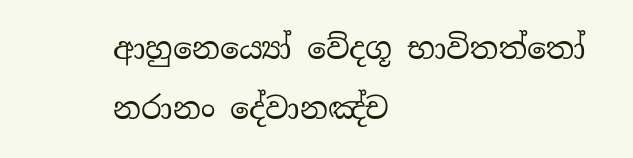ආහුනෙය්‍යෝ වේදගූ භාවිතත්‌තෝ නරානං දේවානඤ්‌ච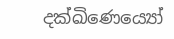දක්‌ඛිණෙය්‍යෝ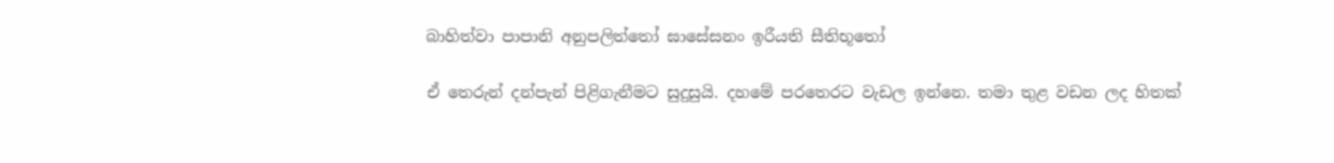බාහිත්‌වා පාපානි අනුපලිත්‌තෝ ඝාසේසනං ඉරීයති සීතිභූතෝ

ඒ තෙරුන් දන්පැන් පිළිගැනීමට සුදුසුයි. දහමේ පරතෙරට වැඩල ඉන්නෙ. තමා තුළ වඩන ලද හිතක්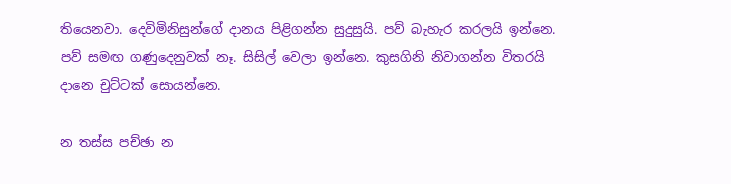තියෙනවා. දෙවිමිනිසුන්ගේ දානය පිළිගන්න සුදුසුයි. පව් බැහැර කරලයි ඉන්නෙ. පව් සමඟ ගණුදෙනුවක් නෑ. සිසිල් වෙලා ඉන්නෙ. කුසගිනි නිවාගන්න විතරයි දානෙ චුට්ටක් සොයන්නෙ.

න තස්‌ස පච්‌ඡා න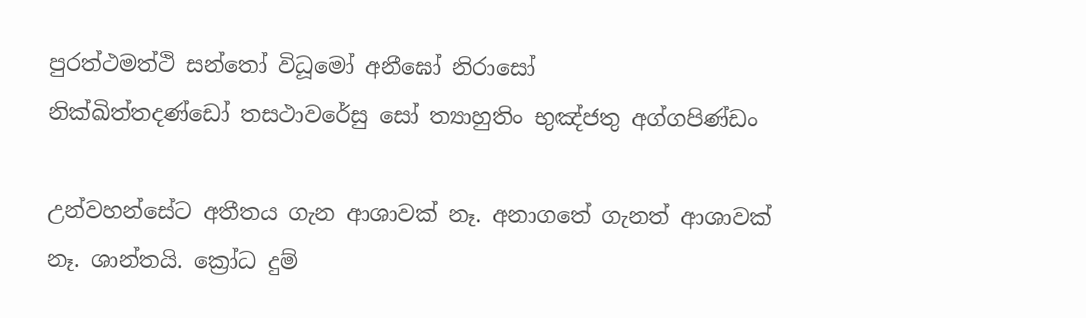පුරත්‌ථමත්‌ථි සන්‌තෝ විධූමෝ අනීඝෝ නිරාසෝ
නික්‌ඛිත්‌තදණ්‌ඩෝ තසථාවරේසු සෝ ත්‍යාහුතිං භුඤ්‌ජතු අග්‌ගපිණ්‌ඩං

උන්වහන්සේට අතීතය ගැන ආශාවක් නෑ. අනාගතේ ගැනත් ආශාවක් නෑ. ශාන්තයි. ක්‍රෝධ දුම්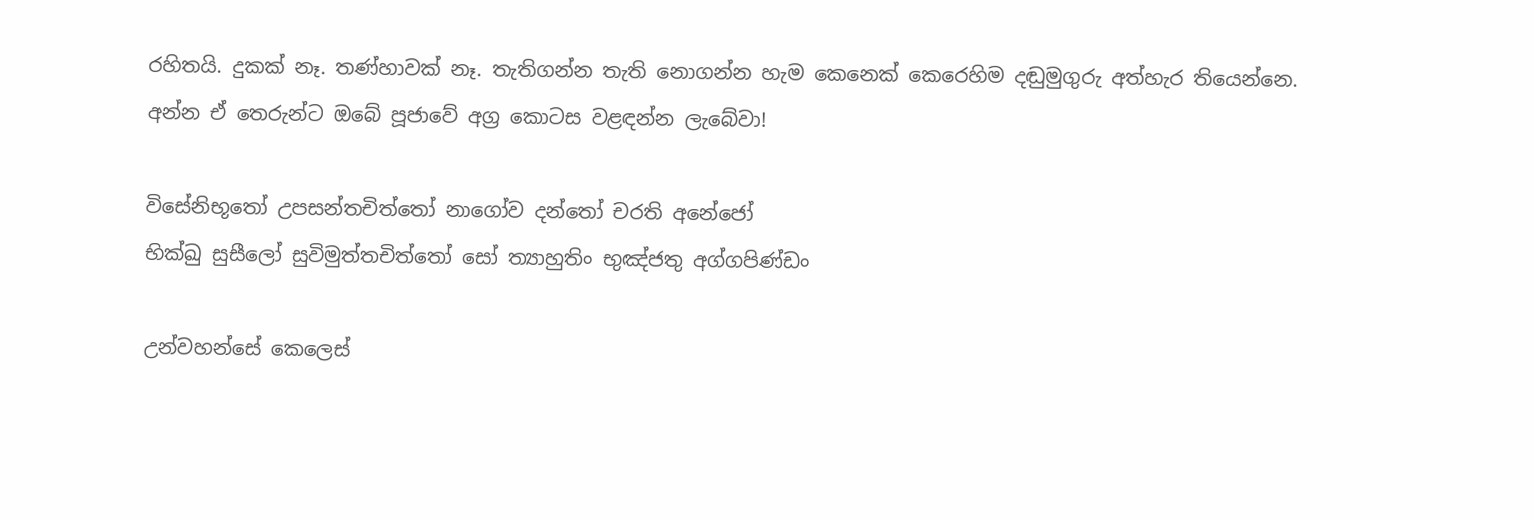රහිතයි. දුකක් නෑ. තණ්හාවක් නෑ. තැතිගන්න තැති නොගන්න හැම කෙනෙක් කෙරෙහිම දඬුමුගුරු අත්හැර තියෙන්නෙ. අන්න ඒ තෙරුන්ට ඔබේ පූජාවේ අග්‍ර කොටස වළඳන්න ලැබේවා!

විසේනිභූතෝ උපසන්‌තචිත්‌තෝ නාගෝව දන්‌තෝ චරති අනේජෝ
භික්‌ඛු සුසීලෝ සුවිමුත්‌තචිත්‌තෝ සෝ ත්‍යාහුතිං භුඤ්‌ජතු අග්‌ගපිණ්‌ඩං

උන්වහන්සේ කෙලෙස්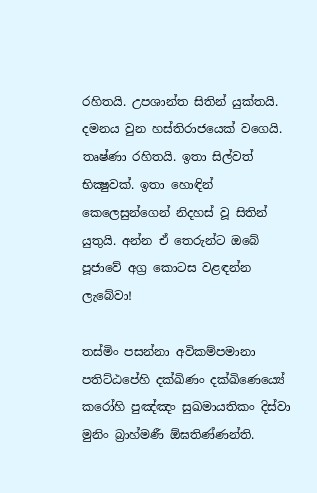රහිතයි. උපශාන්ත සිතින් යුක්තයි. දමනය වුන හස්තිරාජයෙක් වගෙයි. තෘෂ්ණා රහිතයි. ඉතා සිල්වත් භික්‍ෂුවක්. ඉතා හොඳින් කෙලෙසුන්ගෙන් නිදහස් වූ සිතින් යුතුයි. අන්න ඒ තෙරුන්ට ඔබේ පූජාවේ අග්‍ර කොටස වළඳන්න ලැබේවා!

තස්‌මිං පසන්‌නා අවිකම්‌පමානා පතිට්‌ඨපේහි දක්‌ඛිණං දක්‌ඛිණෙය්‍යේ
කරෝහි පුඤ්‌ඤං සුඛමායතිකං දිස්‌වා මුනිං බ්‍රාහ්‌මණී ඕඝතිණ්‌ණන්‌ති.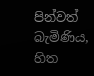පින්වත් බැමිණිය, හිත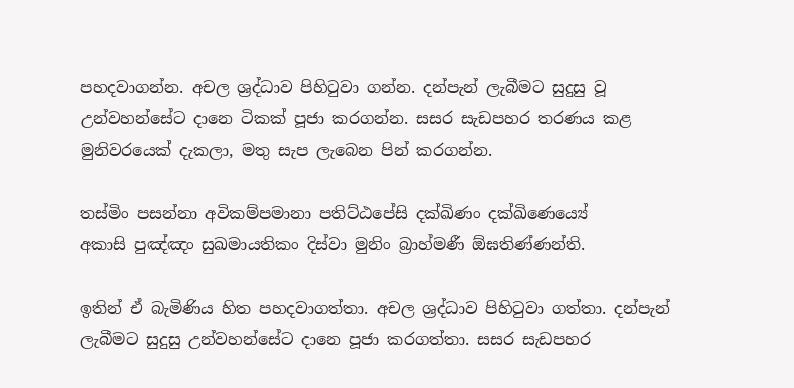පහදවාගන්න. අචල ශ්‍රද්ධාව පිහිටුවා ගන්න. දන්පැන් ලැබීමට සුදුසු වූ උන්වහන්සේට දානෙ ටිකක් පූජා කරගන්න. සසර සැඩපහර තරණය කළ මුනිවරයෙක් දැකලා, මතු සැප ලැබෙන පින් කරගන්න.

තස්‌මිං පසන්‌නා අවිකම්‌පමානා පතිට්‌ඨපේසි දක්‌ඛිණං දක්‌ඛිණෙය්‍යේ
අකාසි පුඤ්‌ඤං සුඛමායතිකං දිස්‌වා මුනිං බ්‍රාහ්‌මණී ඕඝතිණ්‌ණන්‌ති.

ඉතින් ඒ බැමිණිය හිත පහදවාගත්තා. අචල ශ්‍රද්ධාව පිහිටුවා ගත්තා. දන්පැන් ලැබීමට සුදුසු උන්වහන්සේට දානෙ පූජා කරගත්තා. සසර සැඩපහර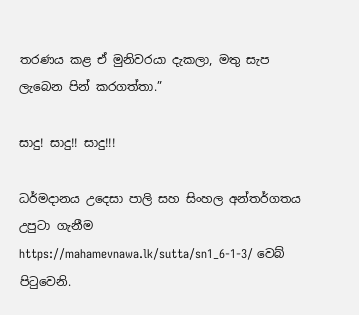තරණය කළ ඒ මුනිවරයා දැකලා, මතු සැප ලැබෙන පින් කරගත්තා.”

සාදු! සාදු!! සාදු!!!

ධර්මදානය උදෙසා පාලි සහ සිංහල අන්තර්ගතය උපුටා ගැනීම https://mahamevnawa.lk/sutta/sn1_6-1-3/ වෙබ් පිටුවෙනි.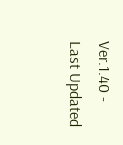Ver.1.40 - Last Updated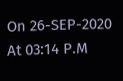On 26-SEP-2020 At 03:14 P.M